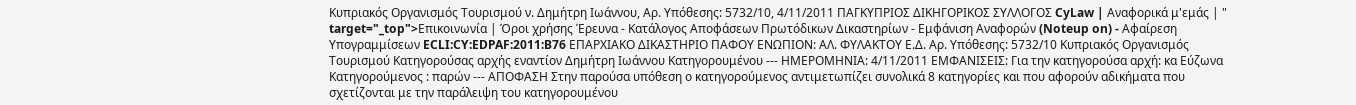Κυπριακός Οργανισμός Τουρισμού ν. Δημήτρη Ιωάννου, Αρ. Υπόθεσης: 5732/10, 4/11/2011 ΠΑΓΚΥΠΡΙΟΣ ΔΙΚΗΓΟΡΙΚΟΣ ΣΥΛΛΟΓΟΣ CyLaw | Αναφορικά μ'εμάς | " target="_top">Επικοινωνία | Όροι χρήσης Έρευνα - Κατάλογος Αποφάσεων Πρωτόδικων Δικαστηρίων - Εμφάνιση Αναφορών (Noteup on) - Αφαίρεση Υπογραμμίσεων ECLI:CY:EDPAF:2011:B76 ΕΠΑΡΧΙΑΚΟ ΔΙΚΑΣΤΗΡΙΟ ΠΑΦΟΥ ΕΝΩΠΙΟΝ: ΑΛ. ΦΥΛΑΚΤΟΥ Ε.Δ. Αρ. Υπόθεσης: 5732/10 Κυπριακός Οργανισμός Τουρισμού Κατηγορούσας αρχής εναντίον Δημήτρη Ιωάννου Κατηγορουμένου --- ΗΜΕΡΟΜΗΝΙΑ: 4/11/2011 ΕΜΦΑΝΙΣΕΙΣ: Για την κατηγορούσα αρχή: κα Εύζωνα Κατηγορούμενος : παρών --- ΑΠΟΦΑΣΗ Στην παρούσα υπόθεση ο κατηγορούμενος αντιμετωπίζει συνολικά 8 κατηγορίες και που αφορούν αδικήματα που σχετίζονται με την παράλειψη του κατηγορουμένου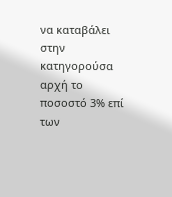να καταβάλει στην κατηγορούσα αρχή το ποσοστό 3% επί των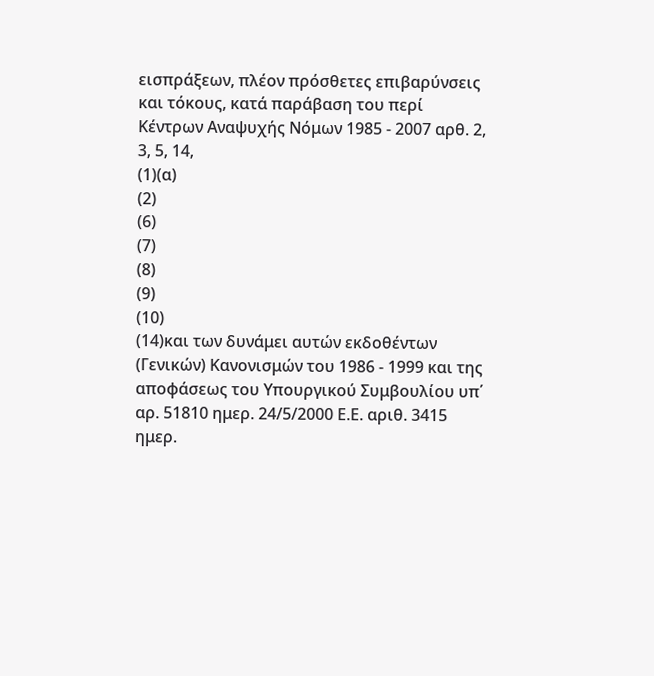εισπράξεων, πλέον πρόσθετες επιβαρύνσεις και τόκους, κατά παράβαση του περί Κέντρων Αναψυχής Νόμων 1985 - 2007 αρθ. 2, 3, 5, 14,
(1)(α)
(2)
(6)
(7)
(8)
(9)
(10)
(14)και των δυνάμει αυτών εκδοθέντων (Γενικών) Κανονισμών του 1986 - 1999 και της αποφάσεως του Υπουργικού Συμβουλίου υπ΄ αρ. 51810 ημερ. 24/5/2000 Ε.Ε. αριθ. 3415 ημερ.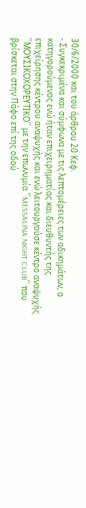30/6/2000 και του άρθρου 20 Κεφ.
- Συγκεκριμένα και σύμφωνα με τις λεπτομέρειες των αδικημάτων, ο κατηγορούμενος ενώ ήταν επιχειρηματίας και διευθυντής της επιχείρησης κέντρου αναψυχής και ενώ λειτουργούσε κέντρο αναψυχής ΄΄ΜΟΥΣΙΚΟΧΟΡΕΥΤΙΚΟ΄΄ με την επωνυμία ΄΄MESSALINA NIGHT CLUB΄΄ που βρίσκεται στην Πάφο επί της οδού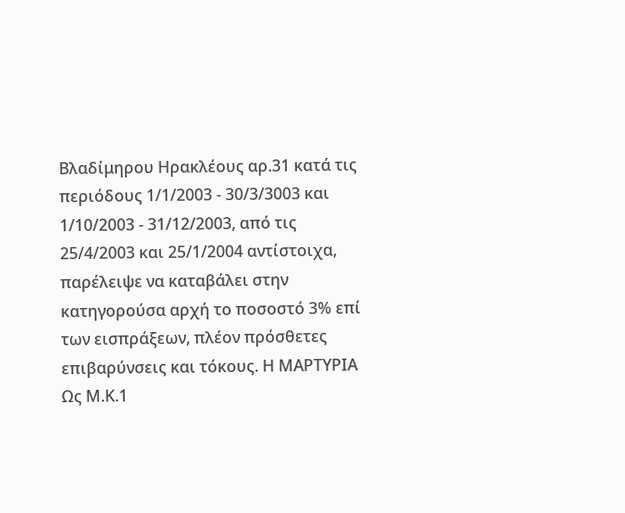Βλαδίμηρου Ηρακλέους αρ.31 κατά τις περιόδους 1/1/2003 - 30/3/3003 και 1/10/2003 - 31/12/2003, από τις 25/4/2003 και 25/1/2004 αντίστοιχα, παρέλειψε να καταβάλει στην κατηγορούσα αρχή το ποσοστό 3% επί των εισπράξεων, πλέον πρόσθετες επιβαρύνσεις και τόκους. Η ΜΑΡΤΥΡΙΑ Ως Μ.Κ.1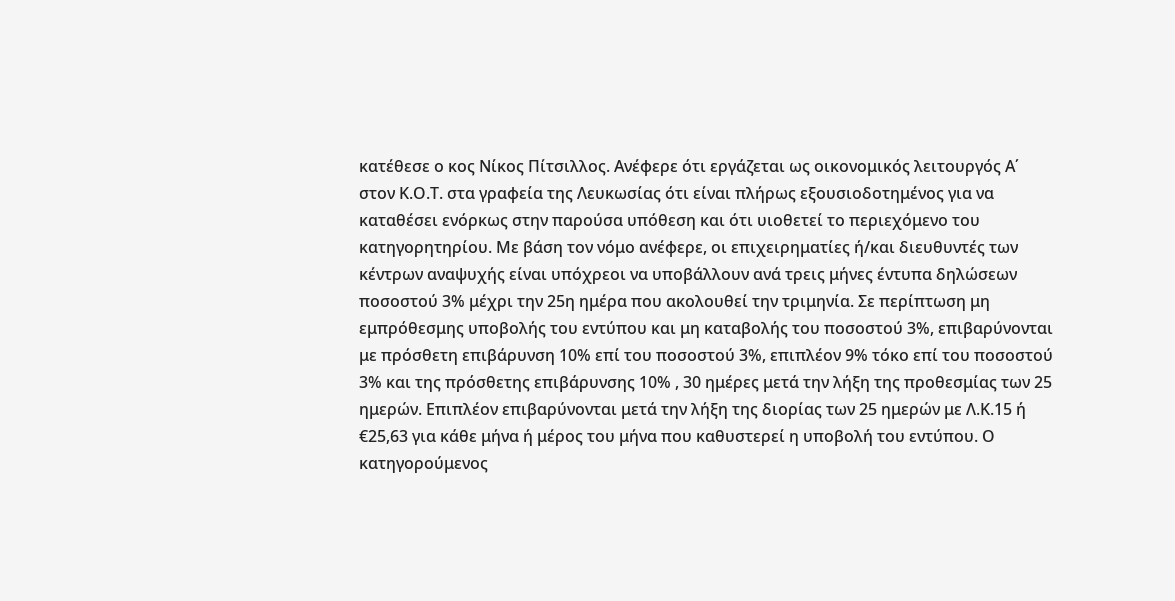κατέθεσε ο κος Νίκος Πίτσιλλος. Ανέφερε ότι εργάζεται ως οικονομικός λειτουργός Α΄ στον Κ.Ο.Τ. στα γραφεία της Λευκωσίας ότι είναι πλήρως εξουσιοδοτημένος για να καταθέσει ενόρκως στην παρούσα υπόθεση και ότι υιοθετεί το περιεχόμενο του κατηγορητηρίου. Με βάση τον νόμο ανέφερε, οι επιχειρηματίες ή/και διευθυντές των κέντρων αναψυχής είναι υπόχρεοι να υποβάλλουν ανά τρεις μήνες έντυπα δηλώσεων ποσοστού 3% μέχρι την 25η ημέρα που ακολουθεί την τριμηνία. Σε περίπτωση μη εμπρόθεσμης υποβολής του εντύπου και μη καταβολής του ποσοστού 3%, επιβαρύνονται με πρόσθετη επιβάρυνση 10% επί του ποσοστού 3%, επιπλέον 9% τόκο επί του ποσοστού 3% και της πρόσθετης επιβάρυνσης 10% , 30 ημέρες μετά την λήξη της προθεσμίας των 25 ημερών. Επιπλέον επιβαρύνονται μετά την λήξη της διορίας των 25 ημερών με Λ.Κ.15 ή €25,63 για κάθε μήνα ή μέρος του μήνα που καθυστερεί η υποβολή του εντύπου. Ο κατηγορούμενος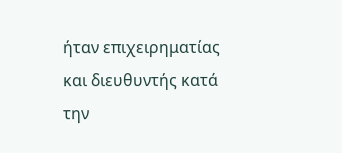ήταν επιχειρηματίας και διευθυντής κατά την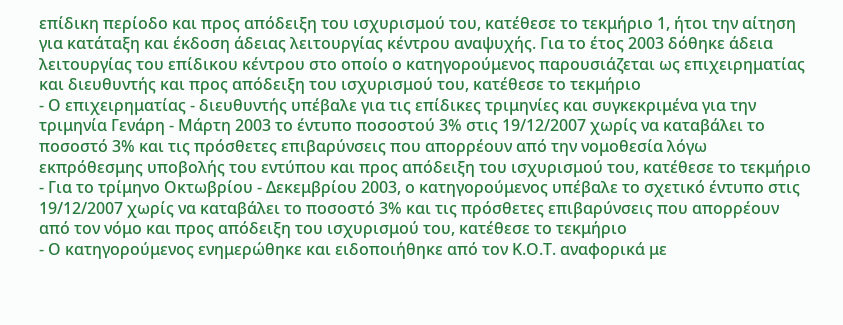επίδικη περίοδο και προς απόδειξη του ισχυρισμού του, κατέθεσε το τεκμήριο 1, ήτοι την αίτηση για κατάταξη και έκδοση άδειας λειτουργίας κέντρου αναψυχής. Για το έτος 2003 δόθηκε άδεια λειτουργίας του επίδικου κέντρου στο οποίο ο κατηγορούμενος παρουσιάζεται ως επιχειρηματίας και διευθυντής και προς απόδειξη του ισχυρισμού του, κατέθεσε το τεκμήριο
- Ο επιχειρηματίας - διευθυντής υπέβαλε για τις επίδικες τριμηνίες και συγκεκριμένα για την τριμηνία Γενάρη - Μάρτη 2003 το έντυπο ποσοστού 3% στις 19/12/2007 χωρίς να καταβάλει το ποσοστό 3% και τις πρόσθετες επιβαρύνσεις που απορρέουν από την νομοθεσία λόγω εκπρόθεσμης υποβολής του εντύπου και προς απόδειξη του ισχυρισμού του, κατέθεσε το τεκμήριο
- Για το τρίμηνο Οκτωβρίου - Δεκεμβρίου 2003, ο κατηγορούμενος υπέβαλε το σχετικό έντυπο στις 19/12/2007 χωρίς να καταβάλει το ποσοστό 3% και τις πρόσθετες επιβαρύνσεις που απορρέουν από τον νόμο και προς απόδειξη του ισχυρισμού του, κατέθεσε το τεκμήριο
- Ο κατηγορούμενος ενημερώθηκε και ειδοποιήθηκε από τον Κ.Ο.Τ. αναφορικά με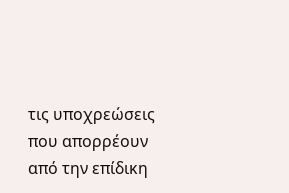τις υποχρεώσεις που απορρέουν από την επίδικη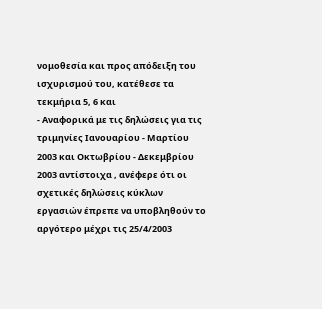νομοθεσία και προς απόδειξη του ισχυρισμού του, κατέθεσε τα τεκμήρια 5, 6 και
- Αναφορικά με τις δηλώσεις για τις τριμηνίες Ιανουαρίου - Μαρτίου 2003 και Οκτωβρίου - Δεκεμβρίου 2003 αντίστοιχα , ανέφερε ότι οι σχετικές δηλώσεις κύκλων εργασιών έπρεπε να υποβληθούν το αργότερο μέχρι τις 25/4/2003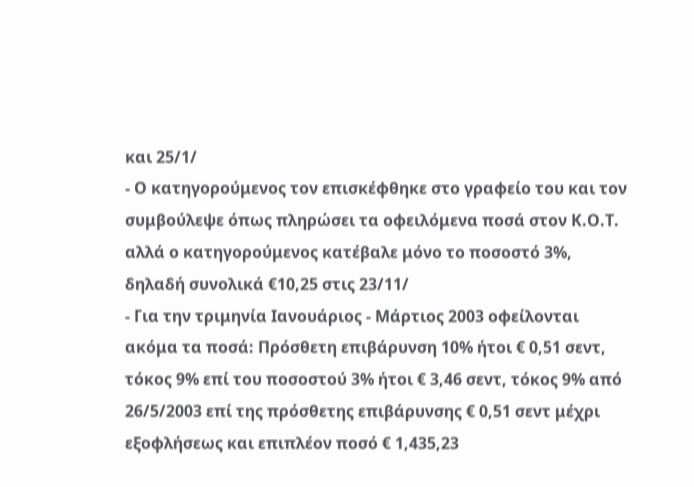και 25/1/
- Ο κατηγορούμενος τον επισκέφθηκε στο γραφείο του και τον συμβούλεψε όπως πληρώσει τα οφειλόμενα ποσά στον Κ.Ο.Τ. αλλά ο κατηγορούμενος κατέβαλε μόνο το ποσοστό 3%, δηλαδή συνολικά €10,25 στις 23/11/
- Για την τριμηνία Ιανουάριος - Μάρτιος 2003 οφείλονται ακόμα τα ποσά: Πρόσθετη επιβάρυνση 10% ήτοι € 0,51 σεντ, τόκος 9% επί του ποσοστού 3% ήτοι € 3,46 σεντ, τόκος 9% από 26/5/2003 επί της πρόσθετης επιβάρυνσης € 0,51 σεντ μέχρι εξοφλήσεως και επιπλέον ποσό € 1,435,23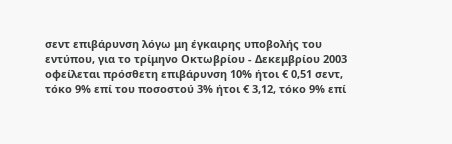σεντ επιβάρυνση λόγω μη έγκαιρης υποβολής του εντύπου, για το τρίμηνο Οκτωβρίου - Δεκεμβρίου 2003 οφείλεται πρόσθετη επιβάρυνση 10% ήτοι € 0,51 σεντ, τόκο 9% επί του ποσοστού 3% ήτοι € 3,12, τόκο 9% επί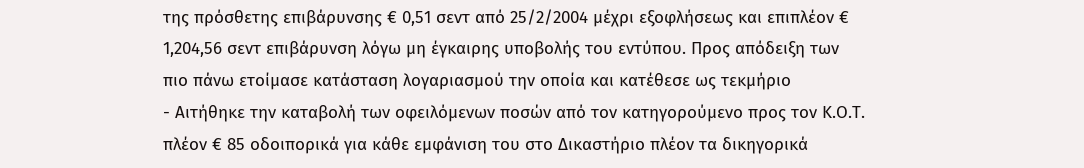της πρόσθετης επιβάρυνσης € 0,51 σεντ από 25/2/2004 μέχρι εξοφλήσεως και επιπλέον € 1,204,56 σεντ επιβάρυνση λόγω μη έγκαιρης υποβολής του εντύπου. Προς απόδειξη των πιο πάνω ετοίμασε κατάσταση λογαριασμού την οποία και κατέθεσε ως τεκμήριο
- Αιτήθηκε την καταβολή των οφειλόμενων ποσών από τον κατηγορούμενο προς τον Κ.Ο.Τ. πλέον € 85 οδοιπορικά για κάθε εμφάνιση του στο Δικαστήριο πλέον τα δικηγορικά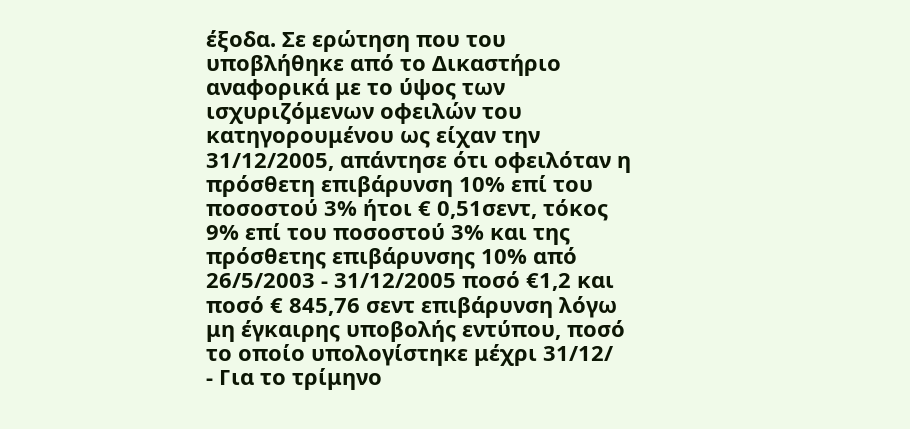έξοδα. Σε ερώτηση που του υποβλήθηκε από το Δικαστήριο αναφορικά με το ύψος των ισχυριζόμενων οφειλών του κατηγορουμένου ως είχαν την 31/12/2005, απάντησε ότι οφειλόταν η πρόσθετη επιβάρυνση 10% επί του ποσοστού 3% ήτοι € 0,51σεντ, τόκος 9% επί του ποσοστού 3% και της πρόσθετης επιβάρυνσης 10% από 26/5/2003 - 31/12/2005 ποσό €1,2 και ποσό € 845,76 σεντ επιβάρυνση λόγω μη έγκαιρης υποβολής εντύπου, ποσό το οποίο υπολογίστηκε μέχρι 31/12/
- Για το τρίμηνο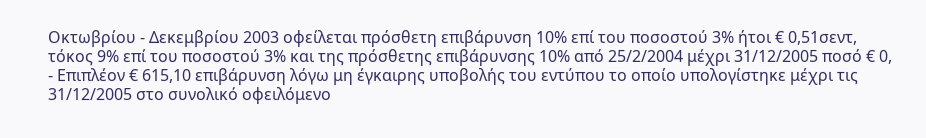Οκτωβρίου - Δεκεμβρίου 2003 οφείλεται πρόσθετη επιβάρυνση 10% επί του ποσοστού 3% ήτοι € 0,51σεντ, τόκος 9% επί του ποσοστού 3% και της πρόσθετης επιβάρυνσης 10% από 25/2/2004 μέχρι 31/12/2005 ποσό € 0,
- Επιπλέον € 615,10 επιβάρυνση λόγω μη έγκαιρης υποβολής του εντύπου το οποίο υπολογίστηκε μέχρι τις 31/12/2005 στο συνολικό οφειλόμενο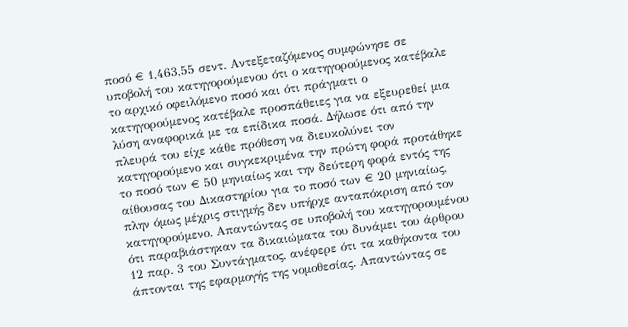ποσό € 1,463,55 σεντ. Αντεξεταζόμενος συμφώνησε σε υποβολή του κατηγορούμενου ότι ο κατηγορούμενος κατέβαλε το αρχικό οφειλόμενο ποσό και ότι πράγματι ο κατηγορούμενος κατέβαλε προσπάθειες για να εξευρεθεί μια λύση αναφορικά με τα επίδικα ποσά. Δήλωσε ότι από την πλευρά του είχε κάθε πρόθεση να διευκολύνει τον κατηγορούμενο και συγκεκριμένα την πρώτη φορά προτάθηκε το ποσό των € 50 μηνιαίως και την δεύτερη φορά εντός της αίθουσας του Δικαστηρίου για το ποσό των € 20 μηνιαίως, πλην όμως μέχρις στιγμής δεν υπήρχε ανταπόκριση από τον κατηγορούμενο. Απαντώντας σε υποβολή του κατηγορουμένου ότι παραβιάστηκαν τα δικαιώματα του δυνάμει του άρθρου 12 παρ. 3 του Συντάγματος, ανέφερε ότι τα καθήκοντα του άπτονται της εφαρμογής της νομοθεσίας. Απαντώντας σε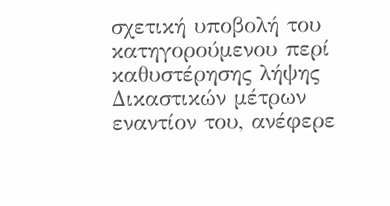σχετική υποβολή του κατηγορούμενου περί καθυστέρησης λήψης Δικαστικών μέτρων εναντίον του, ανέφερε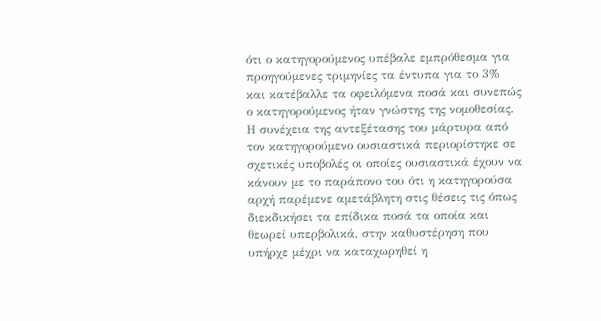ότι ο κατηγορούμενος υπέβαλε εμπρόθεσμα για προηγούμενες τριμηνίες τα έντυπα για το 3% και κατέβαλλε τα οφειλόμενα ποσά και συνεπώς ο κατηγορούμενος ήταν γνώστης της νομοθεσίας. Η συνέχεια της αντεξέτασης του μάρτυρα από τον κατηγορούμενο ουσιαστικά περιορίστηκε σε σχετικές υποβολές οι οποίες ουσιαστικά έχουν να κάνουν με το παράπονο του ότι η κατηγορούσα αρχή παρέμενε αμετάβλητη στις θέσεις τις όπως διεκδικήσει τα επίδικα ποσά τα οποία και θεωρεί υπερβολικά, στην καθυστέρηση που υπήρχε μέχρι να καταχωρηθεί η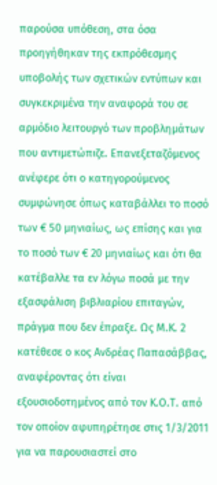παρούσα υπόθεση, στα όσα προηγήθηκαν της εκπρόθεσμης υποβολής των σχετικών εντύπων και συγκεκριμένα την αναφορά του σε αρμόδιο λειτουργό των προβλημάτων που αντιμετώπιζε. Επανεξεταζόμενος ανέφερε ότι ο κατηγορούμενος συμφώνησε όπως καταβάλλει το ποσό των € 50 μηνιαίως, ως επίσης και για το ποσό των € 20 μηνιαίως και ότι θα κατέβαλλε τα εν λόγω ποσά με την εξασφάλιση βιβλιαρίου επιταγών, πράγμα που δεν έπραξε. Ως Μ.Κ. 2 κατέθεσε ο κος Ανδρέας Παπασάββας, αναφέροντας ότι είναι εξουσιοδοτημένος από τον Κ.Ο.Τ. από τον οποίον αφυπηρέτησε στις 1/3/2011 για να παρουσιαστεί στο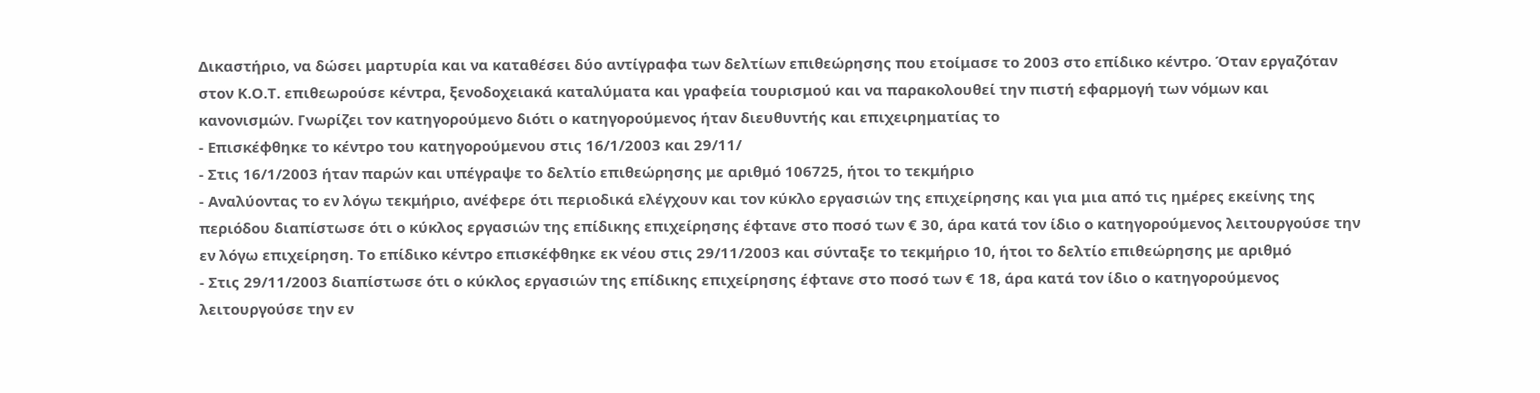Δικαστήριο, να δώσει μαρτυρία και να καταθέσει δύο αντίγραφα των δελτίων επιθεώρησης που ετοίμασε το 2003 στο επίδικο κέντρο. Όταν εργαζόταν στον Κ.Ο.Τ. επιθεωρούσε κέντρα, ξενοδοχειακά καταλύματα και γραφεία τουρισμού και να παρακολουθεί την πιστή εφαρμογή των νόμων και κανονισμών. Γνωρίζει τον κατηγορούμενο διότι ο κατηγορούμενος ήταν διευθυντής και επιχειρηματίας το
- Επισκέφθηκε το κέντρο του κατηγορούμενου στις 16/1/2003 και 29/11/
- Στις 16/1/2003 ήταν παρών και υπέγραψε το δελτίο επιθεώρησης με αριθμό 106725, ήτοι το τεκμήριο
- Αναλύοντας το εν λόγω τεκμήριο, ανέφερε ότι περιοδικά ελέγχουν και τον κύκλο εργασιών της επιχείρησης και για μια από τις ημέρες εκείνης της περιόδου διαπίστωσε ότι ο κύκλος εργασιών της επίδικης επιχείρησης έφτανε στο ποσό των € 30, άρα κατά τον ίδιο ο κατηγορούμενος λειτουργούσε την εν λόγω επιχείρηση. Το επίδικο κέντρο επισκέφθηκε εκ νέου στις 29/11/2003 και σύνταξε το τεκμήριο 10, ήτοι το δελτίο επιθεώρησης με αριθμό
- Στις 29/11/2003 διαπίστωσε ότι ο κύκλος εργασιών της επίδικης επιχείρησης έφτανε στο ποσό των € 18, άρα κατά τον ίδιο ο κατηγορούμενος λειτουργούσε την εν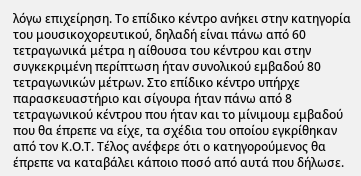λόγω επιχείρηση. Το επίδικο κέντρο ανήκει στην κατηγορία του μουσικοχορευτικού, δηλαδή είναι πάνω από 60 τετραγωνικά μέτρα η αίθουσα του κέντρου και στην συγκεκριμένη περίπτωση ήταν συνολικού εμβαδού 80 τετραγωνικών μέτρων. Στο επίδικο κέντρο υπήρχε παρασκευαστήριο και σίγουρα ήταν πάνω από 8 τετραγωνικού κέντρου που ήταν και το μίνιμουμ εμβαδού που θα έπρεπε να είχε, τα σχέδια του οποίου εγκρίθηκαν από τον Κ.Ο.Τ. Τέλος ανέφερε ότι ο κατηγορούμενος θα έπρεπε να καταβάλει κάποιο ποσό από αυτά που δήλωσε.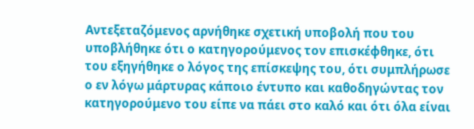Αντεξεταζόμενος αρνήθηκε σχετική υποβολή που του υποβλήθηκε ότι ο κατηγορούμενος τον επισκέφθηκε, ότι του εξηγήθηκε ο λόγος της επίσκεψης του, ότι συμπλήρωσε ο εν λόγω μάρτυρας κάποιο έντυπο και καθοδηγώντας τον κατηγορούμενο του είπε να πάει στο καλό και ότι όλα είναι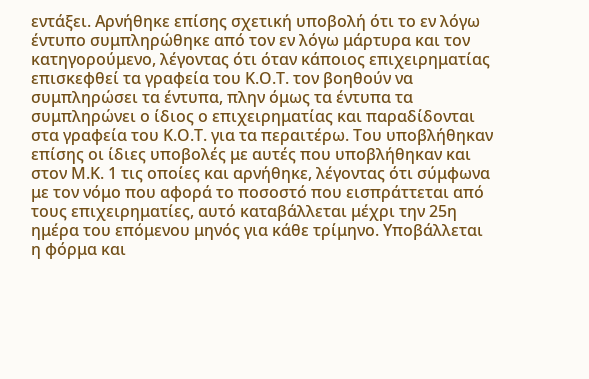εντάξει. Αρνήθηκε επίσης σχετική υποβολή ότι το εν λόγω έντυπο συμπληρώθηκε από τον εν λόγω μάρτυρα και τον κατηγορούμενο, λέγοντας ότι όταν κάποιος επιχειρηματίας επισκεφθεί τα γραφεία του Κ.Ο.Τ. τον βοηθούν να συμπληρώσει τα έντυπα, πλην όμως τα έντυπα τα συμπληρώνει ο ίδιος ο επιχειρηματίας και παραδίδονται στα γραφεία του Κ.Ο.Τ. για τα περαιτέρω. Του υποβλήθηκαν επίσης οι ίδιες υποβολές με αυτές που υποβλήθηκαν και στον Μ.Κ. 1 τις οποίες και αρνήθηκε, λέγοντας ότι σύμφωνα με τον νόμο που αφορά το ποσοστό που εισπράττεται από τους επιχειρηματίες, αυτό καταβάλλεται μέχρι την 25η ημέρα του επόμενου μηνός για κάθε τρίμηνο. Υποβάλλεται η φόρμα και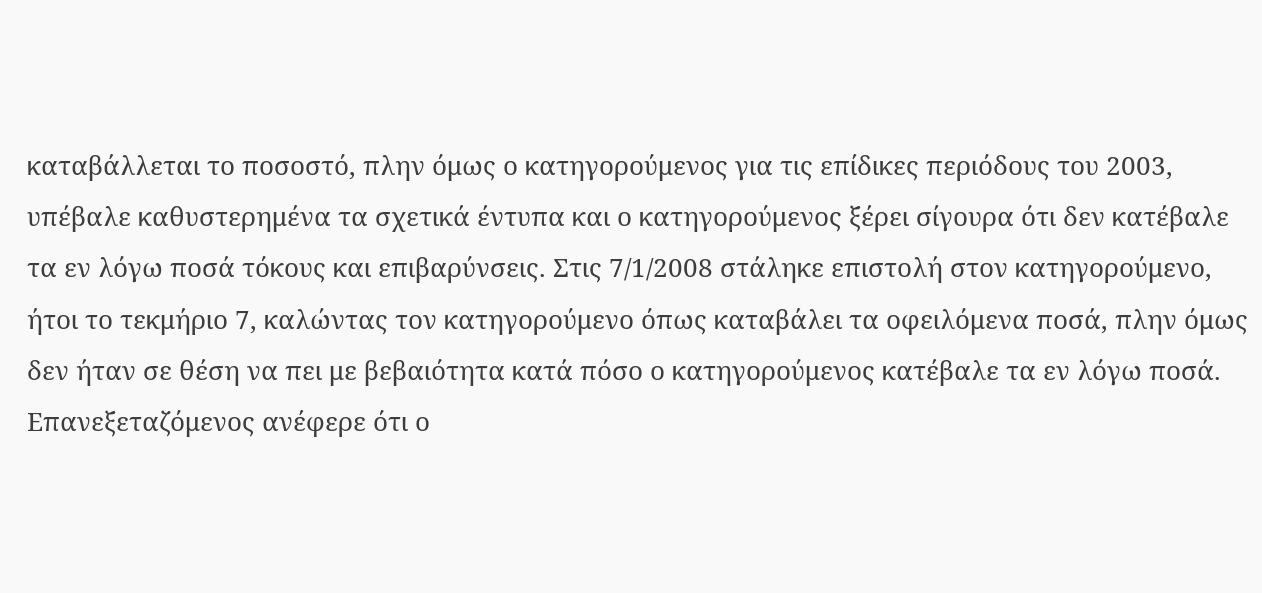καταβάλλεται το ποσοστό, πλην όμως ο κατηγορούμενος για τις επίδικες περιόδους του 2003, υπέβαλε καθυστερημένα τα σχετικά έντυπα και ο κατηγορούμενος ξέρει σίγουρα ότι δεν κατέβαλε τα εν λόγω ποσά τόκους και επιβαρύνσεις. Στις 7/1/2008 στάληκε επιστολή στον κατηγορούμενο, ήτοι το τεκμήριο 7, καλώντας τον κατηγορούμενο όπως καταβάλει τα οφειλόμενα ποσά, πλην όμως δεν ήταν σε θέση να πει με βεβαιότητα κατά πόσο ο κατηγορούμενος κατέβαλε τα εν λόγω ποσά. Επανεξεταζόμενος ανέφερε ότι ο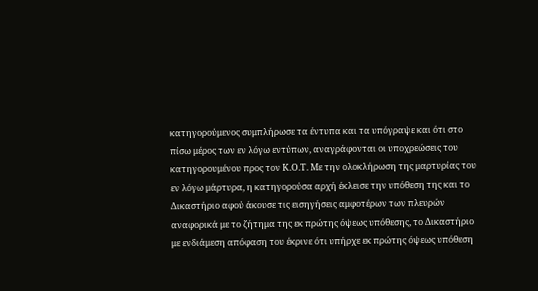κατηγορούμενος συμπλήρωσε τα έντυπα και τα υπόγραψε και ότι στο πίσω μέρος των εν λόγω εντύπων, αναγράφονται οι υποχρεώσεις του κατηγορουμένου προς τον Κ.Ο.Τ. Με την ολοκλήρωση της μαρτυρίας του εν λόγω μάρτυρα, η κατηγορούσα αρχή έκλεισε την υπόθεση της και το Δικαστήριο αφού άκουσε τις εισηγήσεις αμφοτέρων των πλευρών αναφορικά με το ζήτημα της εκ πρώτης όψεως υπόθεσης, το Δικαστήριο με ενδιάμεση απόφαση του έκρινε ότι υπήρχε εκ πρώτης όψεως υπόθεση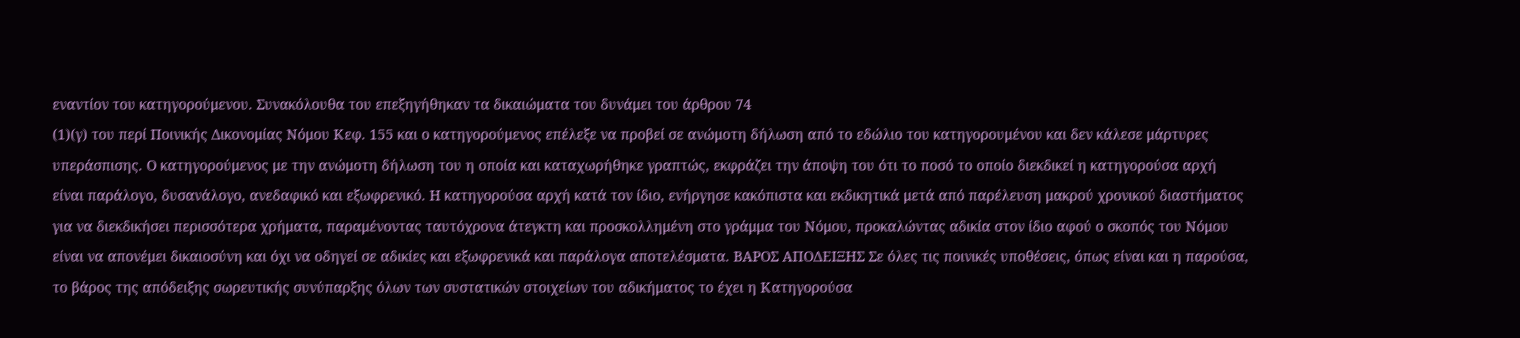εναντίον του κατηγορούμενου. Συνακόλουθα του επεξηγήθηκαν τα δικαιώματα του δυνάμει του άρθρου 74
(1)(γ) του περί Ποινικής Δικονομίας Νόμου Κεφ. 155 και ο κατηγορούμενος επέλεξε να προβεί σε ανώμοτη δήλωση από το εδώλιο του κατηγορουμένου και δεν κάλεσε μάρτυρες υπεράσπισης. Ο κατηγορούμενος με την ανώμοτη δήλωση του η οποία και καταχωρήθηκε γραπτώς, εκφράζει την άποψη του ότι το ποσό το οποίο διεκδικεί η κατηγορούσα αρχή είναι παράλογο, δυσανάλογο, ανεδαφικό και εξωφρενικό. Η κατηγορούσα αρχή κατά τον ίδιο, ενήργησε κακόπιστα και εκδικητικά μετά από παρέλευση μακρού χρονικού διαστήματος για να διεκδικήσει περισσότερα χρήματα, παραμένοντας ταυτόχρονα άτεγκτη και προσκολλημένη στο γράμμα του Νόμου, προκαλώντας αδικία στον ίδιο αφού ο σκοπός του Νόμου είναι να απονέμει δικαιοσύνη και όχι να οδηγεί σε αδικίες και εξωφρενικά και παράλογα αποτελέσματα. ΒΑΡΟΣ ΑΠΟΔΕΙΞΗΣ Σε όλες τις ποινικές υποθέσεις, όπως είναι και η παρούσα, το βάρος της απόδειξης σωρευτικής συνύπαρξης όλων των συστατικών στοιχείων του αδικήματος το έχει η Κατηγορούσα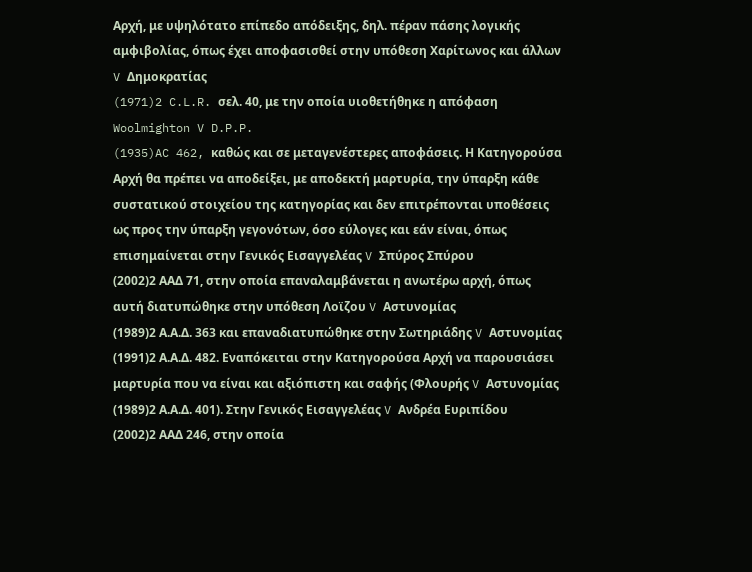Αρχή, με υψηλότατο επίπεδο απόδειξης, δηλ. πέραν πάσης λογικής αμφιβολίας, όπως έχει αποφασισθεί στην υπόθεση Χαρίτωνος και άλλων V Δημοκρατίας
(1971)2 C.L.R. σελ. 40, με την οποία υιοθετήθηκε η απόφαση Woolmighton V D.P.P.
(1935)AC 462, καθώς και σε μεταγενέστερες αποφάσεις. Η Κατηγορούσα Αρχή θα πρέπει να αποδείξει, με αποδεκτή μαρτυρία, την ύπαρξη κάθε συστατικού στοιχείου της κατηγορίας και δεν επιτρέπονται υποθέσεις ως προς την ύπαρξη γεγονότων, όσο εύλογες και εάν είναι, όπως επισημαίνεται στην Γενικός Εισαγγελέας V Σπύρος Σπύρου
(2002)2 ΑΑΔ 71, στην οποία επαναλαμβάνεται η ανωτέρω αρχή, όπως αυτή διατυπώθηκε στην υπόθεση Λοϊζου V Αστυνομίας
(1989)2 Α.Α.Δ. 363 και επαναδιατυπώθηκε στην Σωτηριάδης V Αστυνομίας
(1991)2 Α.Α.Δ. 482. Εναπόκειται στην Κατηγορούσα Αρχή να παρουσιάσει μαρτυρία που να είναι και αξιόπιστη και σαφής (Φλουρής V Αστυνομίας
(1989)2 Α.Α.Δ. 401). Στην Γενικός Εισαγγελέας V Ανδρέα Ευριπίδου
(2002)2 ΑΑΔ 246, στην οποία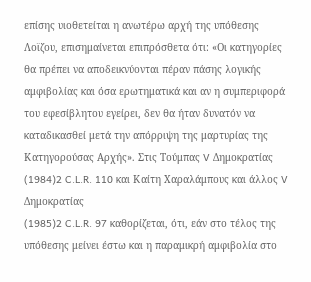επίσης υιοθετείται η ανωτέρω αρχή της υπόθεσης Λοϊζου, επισημαίνεται επιπρόσθετα ότι: «Οι κατηγορίες θα πρέπει να αποδεικνύονται πέραν πάσης λογικής αμφιβολίας και όσα ερωτηματικά και αν η συμπεριφορά του εφεσίβλητου εγείρει, δεν θα ήταν δυνατόν να καταδικασθεί μετά την απόρριψη της μαρτυρίας της Κατηγορούσας Αρχής». Στις Τούμπας V Δημοκρατίας
(1984)2 C.L.R. 110 και Καίτη Χαραλάμπους και άλλος V Δημοκρατίας
(1985)2 C.L.R. 97 καθορίζεται, ότι, εάν στο τέλος της υπόθεσης μείνει έστω και η παραμικρή αμφιβολία στο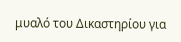μυαλό του Δικαστηρίου για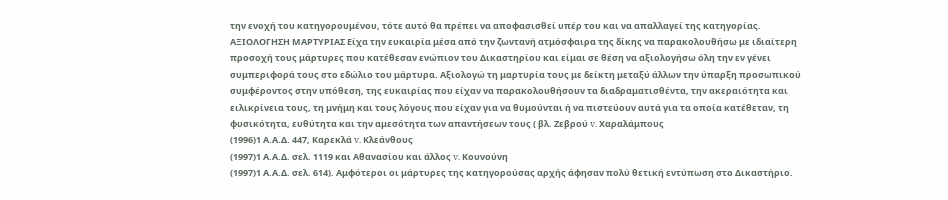την ενοχή του κατηγορουμένου, τότε αυτό θα πρέπει να αποφασισθεί υπέρ του και να απαλλαγεί της κατηγορίας. ΑΞΙΟΛΟΓΗΣΗ ΜΑΡΤΥΡΙΑΣ Είχα την ευκαιρία μέσα από την ζωντανή ατμόσφαιρα της δίκης να παρακολουθήσω με ιδιαίτερη προσοχή τους μάρτυρες που κατέθεσαν ενώπιον του Δικαστηρίου και είμαι σε θέση να αξιολογήσω όλη την εν γένει συμπεριφορά τους στο εδώλιο του μάρτυρα. Αξιολογώ τη μαρτυρία τους με δείκτη μεταξύ άλλων την ύπαρξη προσωπικού συμφέροντος στην υπόθεση, της ευκαιρίας που είχαν να παρακολουθήσουν τα διαδραματισθέντα, την ακεραιότητα και ειλικρίνεια τους, τη μνήμη και τους λόγους που είχαν για να θυμούνται ή να πιστεύουν αυτά για τα οποία κατέθεταν, τη φυσικότητα, ευθύτητα και την αμεσότητα των απαντήσεων τους ( βλ. Ζεβρού v. Χαραλάμπους
(1996)1 Α.Α.Δ. 447, Καρεκλά v. Κλεάνθους
(1997)1 Α.Α.Δ. σελ. 1119 και Αθανασίου και άλλος v. Κουνούνη
(1997)1 Α.Α.Δ. σελ. 614). Αμφότεροι οι μάρτυρες της κατηγορούσας αρχής άφησαν πολύ θετική εντύπωση στο Δικαστήριο.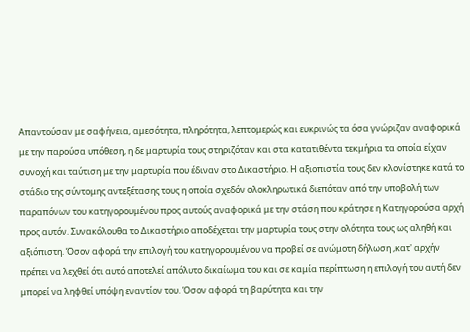Απαντούσαν με σαφήνεια, αμεσότητα, πληρότητα, λεπτομερώς και ευκρινώς τα όσα γνώριζαν αναφορικά με την παρούσα υπόθεση, η δε μαρτυρία τους στηριζόταν και στα κατατιθέντα τεκμήρια τα οποία είχαν συνοχή και ταύτιση με την μαρτυρία που έδιναν στο Δικαστήριο. Η αξιοπιστία τους δεν κλονίστηκε κατά το στάδιο της σύντομης αντεξέτασης τους η οποία σχεδόν ολοκληρωτικά διεπόταν από την υποβολή των παραπόνων του κατηγορουμένου προς αυτούς αναφορικά με την στάση που κράτησε η Κατηγορούσα αρχή προς αυτόν. Συνακόλουθα το Δικαστήριο αποδέχεται την μαρτυρία τους στην ολότητα τους ως αληθή και αξιόπιστη. Όσον αφορά την επιλογή του κατηγορουμένου να προβεί σε ανώμοτη δήλωση ,κατ' αρχήν πρέπει να λεχθεί ότι αυτό αποτελεί απόλυτο δικαίωμα του και σε καμία περίπτωση η επιλογή του αυτή δεν μπορεί να ληφθεί υπόψη εναντίον του. Όσον αφορά τη βαρύτητα και την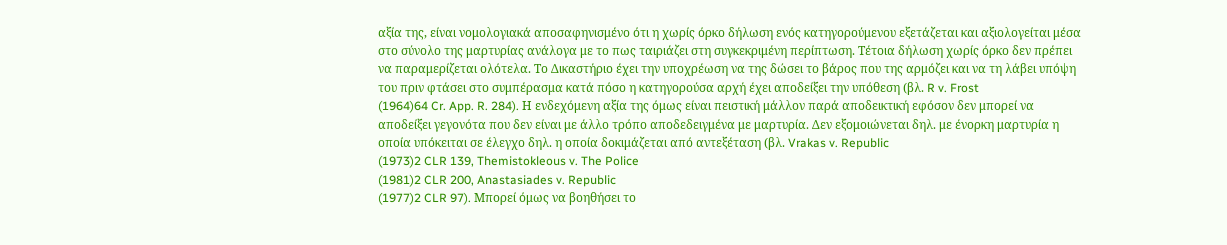αξία της, είναι νομολογιακά αποσαφηνισμένο ότι η χωρίς όρκο δήλωση ενός κατηγορούμενου εξετάζεται και αξιολογείται μέσα στο σύνολο της μαρτυρίας ανάλογα με το πως ταιριάζει στη συγκεκριμένη περίπτωση. Τέτοια δήλωση χωρίς όρκο δεν πρέπει να παραμερίζεται ολότελα. Το Δικαστήριο έχει την υποχρέωση να της δώσει το βάρος που της αρμόζει και να τη λάβει υπόψη του πριν φτάσει στο συμπέρασμα κατά πόσο η κατηγορούσα αρχή έχει αποδείξει την υπόθεση (βλ. R v. Frost
(1964)64 Cr. App. R. 284). Η ενδεχόμενη αξία της όμως είναι πειστική μάλλον παρά αποδεικτική εφόσον δεν μπορεί να αποδείξει γεγονότα που δεν είναι με άλλο τρόπο αποδεδειγμένα με μαρτυρία. Δεν εξομοιώνεται δηλ. με ένορκη μαρτυρία η οποία υπόκειται σε έλεγχο δηλ. η οποία δοκιμάζεται από αντεξέταση (βλ. Vrakas v. Republic
(1973)2 CLR 139, Themistokleous v. The Police
(1981)2 CLR 200, Anastasiades v. Republic
(1977)2 CLR 97). Μπορεί όμως να βοηθήσει το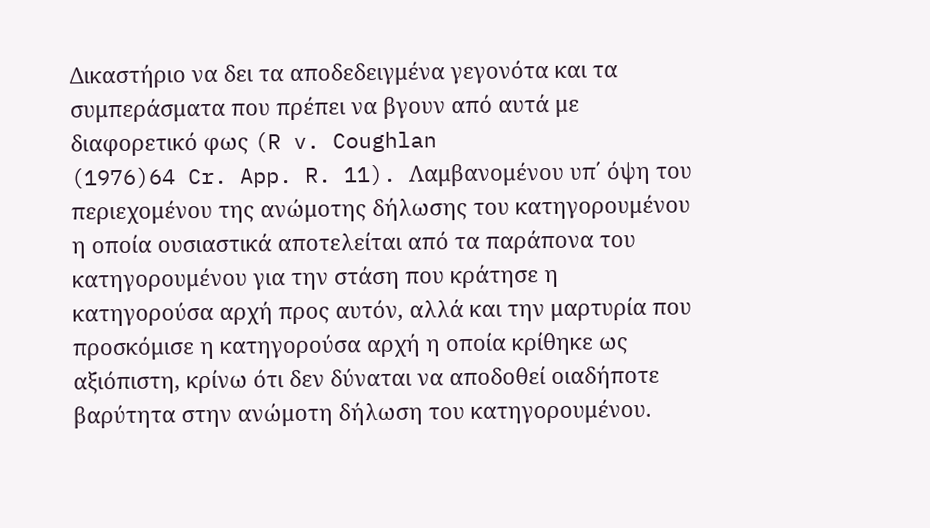Δικαστήριο να δει τα αποδεδειγμένα γεγονότα και τα συμπεράσματα που πρέπει να βγουν από αυτά με διαφορετικό φως (R v. Coughlan
(1976)64 Cr. App. R. 11). Λαμβανομένου υπ΄ όψη του περιεχομένου της ανώμοτης δήλωσης του κατηγορουμένου η οποία ουσιαστικά αποτελείται από τα παράπονα του κατηγορουμένου για την στάση που κράτησε η κατηγορούσα αρχή προς αυτόν, αλλά και την μαρτυρία που προσκόμισε η κατηγορούσα αρχή η οποία κρίθηκε ως αξιόπιστη, κρίνω ότι δεν δύναται να αποδοθεί οιαδήποτε βαρύτητα στην ανώμοτη δήλωση του κατηγορουμένου.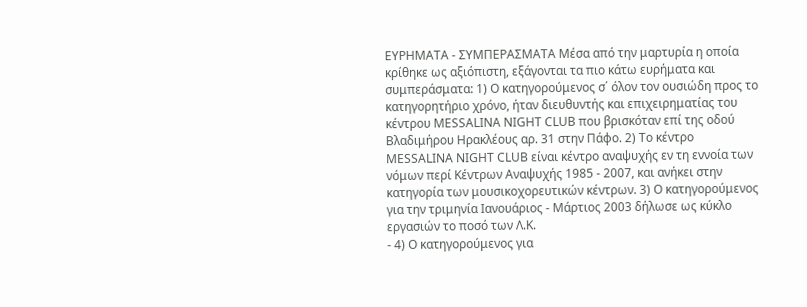ΕΥΡΗΜΑΤΑ - ΣΥΜΠΕΡΑΣΜΑΤΑ Μέσα από την μαρτυρία η οποία κρίθηκε ως αξιόπιστη, εξάγονται τα πιο κάτω ευρήματα και συμπεράσματα: 1) Ο κατηγορούμενος σ΄ όλον τον ουσιώδη προς το κατηγορητήριο χρόνο, ήταν διευθυντής και επιχειρηματίας του κέντρου MESSALINA NIGHT CLUB που βρισκόταν επί της οδού Βλαδιμήρου Ηρακλέους αρ. 31 στην Πάφο. 2) Το κέντρο MESSALINA NIGHT CLUB είναι κέντρο αναψυχής εν τη εννοία των νόμων περί Κέντρων Αναψυχής 1985 - 2007, και ανήκει στην κατηγορία των μουσικοχορευτικών κέντρων. 3) Ο κατηγορούμενος για την τριμηνία Ιανουάριος - Μάρτιος 2003 δήλωσε ως κύκλο εργασιών το ποσό των Λ.Κ.
- 4) Ο κατηγορούμενος για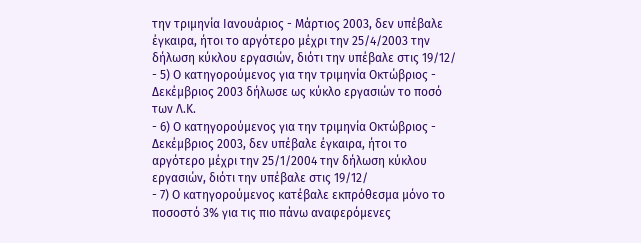την τριμηνία Ιανουάριος - Μάρτιος 2003, δεν υπέβαλε έγκαιρα, ήτοι το αργότερο μέχρι την 25/4/2003 την δήλωση κύκλου εργασιών, διότι την υπέβαλε στις 19/12/
- 5) Ο κατηγορούμενος για την τριμηνία Οκτώβριος - Δεκέμβριος 2003 δήλωσε ως κύκλο εργασιών το ποσό των Λ.Κ.
- 6) Ο κατηγορούμενος για την τριμηνία Οκτώβριος - Δεκέμβριος 2003, δεν υπέβαλε έγκαιρα, ήτοι το αργότερο μέχρι την 25/1/2004 την δήλωση κύκλου εργασιών, διότι την υπέβαλε στις 19/12/
- 7) Ο κατηγορούμενος κατέβαλε εκπρόθεσμα μόνο το ποσοστό 3% για τις πιο πάνω αναφερόμενες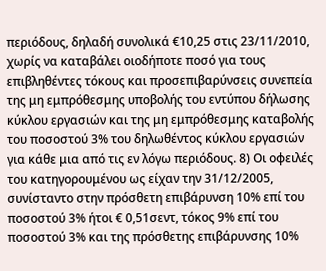περιόδους, δηλαδή συνολικά €10,25 στις 23/11/2010, χωρίς να καταβάλει οιοδήποτε ποσό για τους επιβληθέντες τόκους και προσεπιβαρύνσεις συνεπεία της μη εμπρόθεσμης υποβολής του εντύπου δήλωσης κύκλου εργασιών και της μη εμπρόθεσμης καταβολής του ποσοστού 3% του δηλωθέντος κύκλου εργασιών για κάθε μια από τις εν λόγω περιόδους. 8) Οι οφειλές του κατηγορουμένου ως είχαν την 31/12/2005, συνίσταντο στην πρόσθετη επιβάρυνση 10% επί του ποσοστού 3% ήτοι € 0,51σεντ, τόκος 9% επί του ποσοστού 3% και της πρόσθετης επιβάρυνσης 10%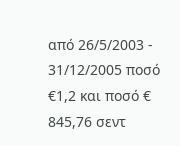από 26/5/2003 - 31/12/2005 ποσό €1,2 και ποσό € 845,76 σεντ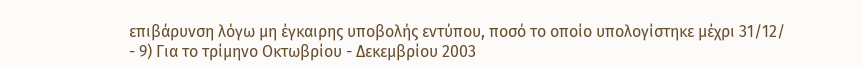επιβάρυνση λόγω μη έγκαιρης υποβολής εντύπου, ποσό το οποίο υπολογίστηκε μέχρι 31/12/
- 9) Για το τρίμηνο Οκτωβρίου - Δεκεμβρίου 2003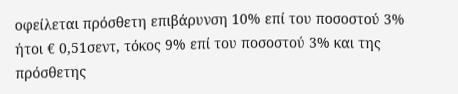οφείλεται πρόσθετη επιβάρυνση 10% επί του ποσοστού 3% ήτοι € 0,51σεντ, τόκος 9% επί του ποσοστού 3% και της πρόσθετης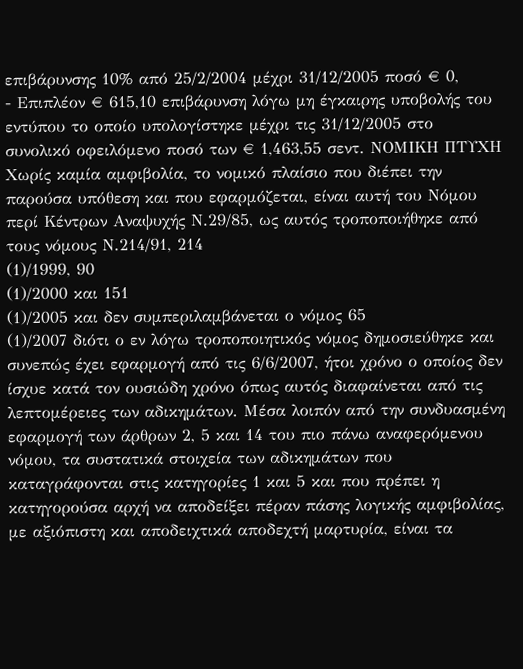επιβάρυνσης 10% από 25/2/2004 μέχρι 31/12/2005 ποσό € 0,
- Επιπλέον € 615,10 επιβάρυνση λόγω μη έγκαιρης υποβολής του εντύπου το οποίο υπολογίστηκε μέχρι τις 31/12/2005 στο συνολικό οφειλόμενο ποσό των € 1,463,55 σεντ. ΝΟΜΙΚΗ ΠΤΥΧΗ Χωρίς καμία αμφιβολία, το νομικό πλαίσιο που διέπει την παρούσα υπόθεση και που εφαρμόζεται, είναι αυτή του Νόμου περί Κέντρων Αναψυχής Ν.29/85, ως αυτός τροποποιήθηκε από τους νόμους Ν.214/91, 214
(1)/1999, 90
(1)/2000 και 151
(1)/2005 και δεν συμπεριλαμβάνεται ο νόμος 65
(1)/2007 διότι ο εν λόγω τροποποιητικός νόμος δημοσιεύθηκε και συνεπώς έχει εφαρμογή από τις 6/6/2007, ήτοι χρόνο ο οποίος δεν ίσχυε κατά τον ουσιώδη χρόνο όπως αυτός διαφαίνεται από τις λεπτομέρειες των αδικημάτων. Μέσα λοιπόν από την συνδυασμένη εφαρμογή των άρθρων 2, 5 και 14 του πιο πάνω αναφερόμενου νόμου, τα συστατικά στοιχεία των αδικημάτων που καταγράφονται στις κατηγορίες 1 και 5 και που πρέπει η κατηγορούσα αρχή να αποδείξει πέραν πάσης λογικής αμφιβολίας, με αξιόπιστη και αποδειχτικά αποδεχτή μαρτυρία, είναι τα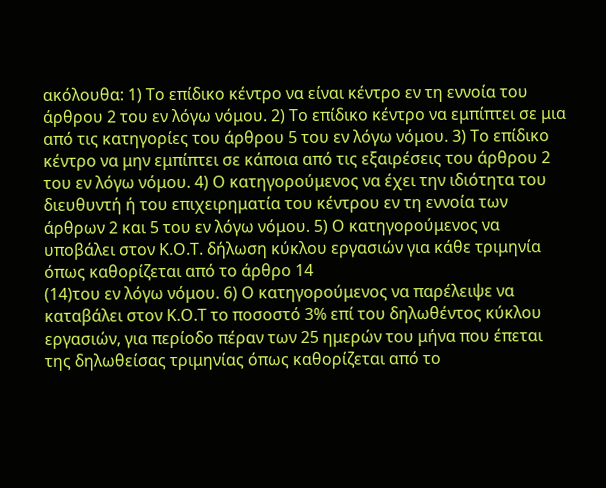ακόλουθα: 1) Το επίδικο κέντρο να είναι κέντρο εν τη εννοία του άρθρου 2 του εν λόγω νόμου. 2) Το επίδικο κέντρο να εμπίπτει σε μια από τις κατηγορίες του άρθρου 5 του εν λόγω νόμου. 3) Το επίδικο κέντρο να μην εμπίπτει σε κάποια από τις εξαιρέσεις του άρθρου 2 του εν λόγω νόμου. 4) Ο κατηγορούμενος να έχει την ιδιότητα του διευθυντή ή του επιχειρηματία του κέντρου εν τη εννοία των άρθρων 2 και 5 του εν λόγω νόμου. 5) Ο κατηγορούμενος να υποβάλει στον Κ.Ο.Τ. δήλωση κύκλου εργασιών για κάθε τριμηνία όπως καθορίζεται από το άρθρο 14
(14)του εν λόγω νόμου. 6) Ο κατηγορούμενος να παρέλειψε να καταβάλει στον Κ.Ο.Τ το ποσοστό 3% επί του δηλωθέντος κύκλου εργασιών, για περίοδο πέραν των 25 ημερών του μήνα που έπεται της δηλωθείσας τριμηνίας όπως καθορίζεται από το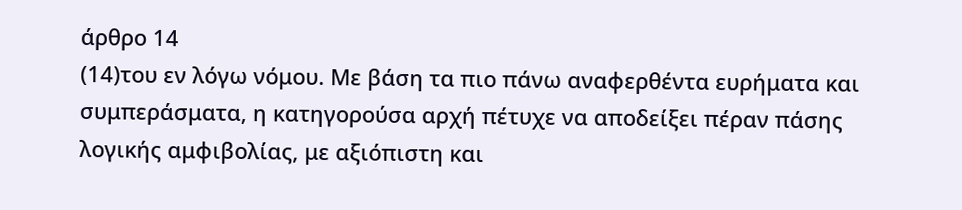άρθρο 14
(14)του εν λόγω νόμου. Με βάση τα πιο πάνω αναφερθέντα ευρήματα και συμπεράσματα, η κατηγορούσα αρχή πέτυχε να αποδείξει πέραν πάσης λογικής αμφιβολίας, με αξιόπιστη και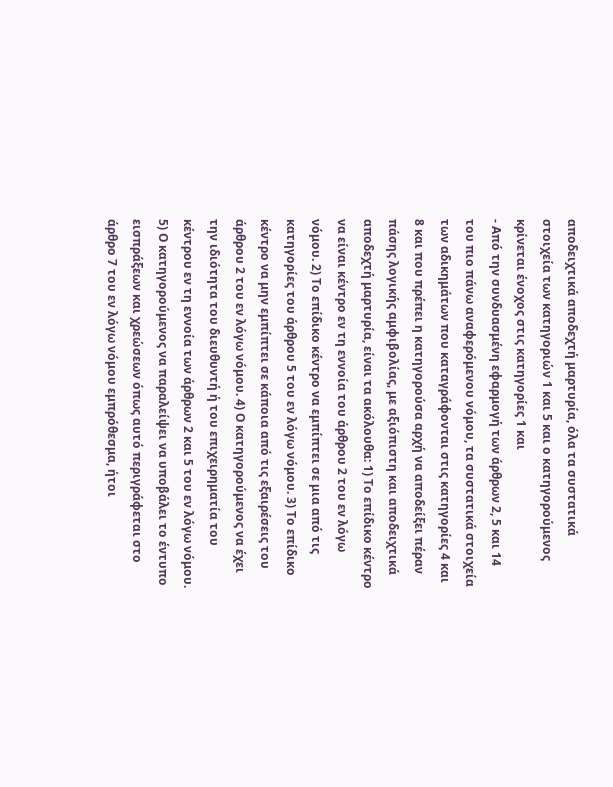αποδειχτικά αποδεχτή μαρτυρία, όλα τα συστατικά στοιχεία των κατηγοριών 1 και 5 και ο κατηγορούμενος κρίνεται ένοχος στις κατηγορίες 1 και
- Από την συνδυασμένη εφαρμογή των άρθρων 2, 5 και 14 του πιο πάνω αναφερόμενου νόμου, τα συστατικά στοιχεία των αδικημάτων που καταγράφονται στις κατηγορίες 4 και 8 και που πρέπει η κατηγορούσα αρχή να αποδείξει πέραν πάσης λογικής αμφιβολίας, με αξιόπιστη και αποδειχτικά αποδεχτή μαρτυρία, είναι τα ακόλουθα: 1) Το επίδικο κέντρο να είναι κέντρο εν τη εννοία του άρθρου 2 του εν λόγω νόμου. 2) Το επίδικο κέντρο να εμπίπτει σε μια από τις κατηγορίες του άρθρου 5 του εν λόγω νόμου. 3) Το επίδικο κέντρο να μην εμπίπτει σε κάποια από τις εξαιρέσεις του άρθρου 2 του εν λόγω νόμου. 4) Ο κατηγορούμενος να έχει την ιδιότητα του διευθυντή ή του επιχειρηματία του κέντρου εν τη εννοία των άρθρων 2 και 5 του εν λόγω νόμου. 5) Ο κατηγορούμενος να παραλείψει να υποβάλει το έντυπο εισπράξεων και χρεώσεων όπως αυτό περιγράφεται στο άρθρο 7 του εν λόγω νόμου εμπρόθεσμα, ήτοι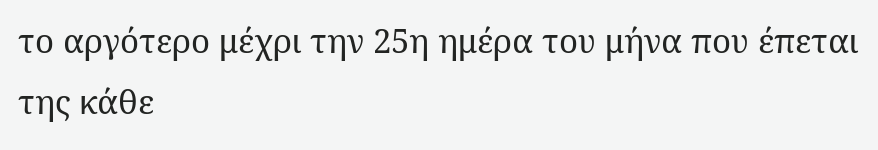το αργότερο μέχρι την 25η ημέρα του μήνα που έπεται της κάθε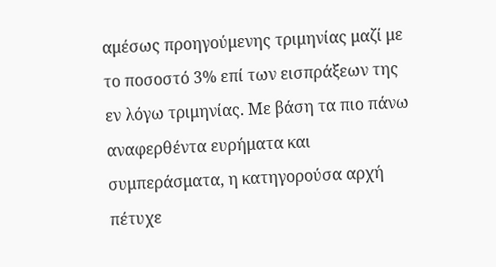αμέσως προηγούμενης τριμηνίας μαζί με το ποσοστό 3% επί των εισπράξεων της εν λόγω τριμηνίας. Με βάση τα πιο πάνω αναφερθέντα ευρήματα και συμπεράσματα, η κατηγορούσα αρχή πέτυχε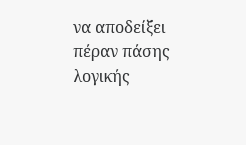να αποδείξει πέραν πάσης λογικής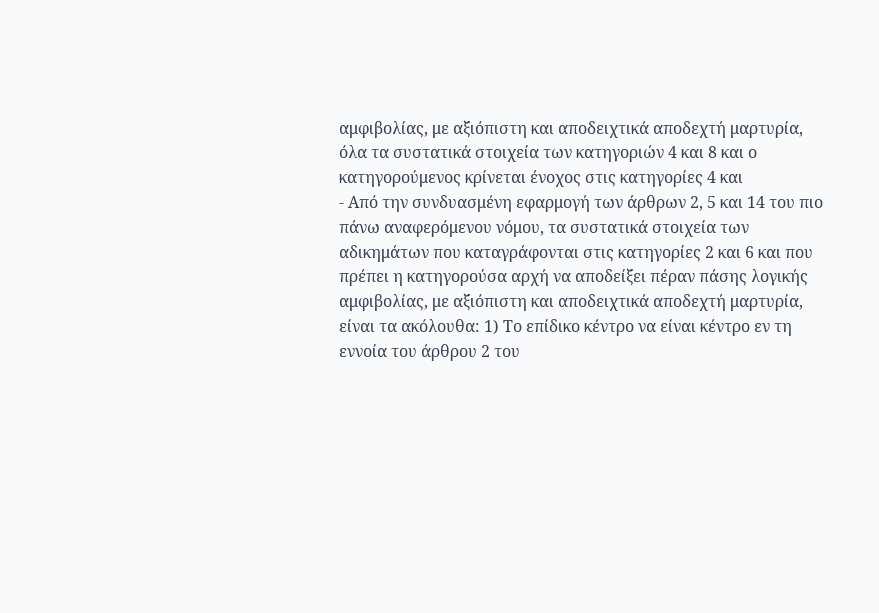αμφιβολίας, με αξιόπιστη και αποδειχτικά αποδεχτή μαρτυρία, όλα τα συστατικά στοιχεία των κατηγοριών 4 και 8 και ο κατηγορούμενος κρίνεται ένοχος στις κατηγορίες 4 και
- Από την συνδυασμένη εφαρμογή των άρθρων 2, 5 και 14 του πιο πάνω αναφερόμενου νόμου, τα συστατικά στοιχεία των αδικημάτων που καταγράφονται στις κατηγορίες 2 και 6 και που πρέπει η κατηγορούσα αρχή να αποδείξει πέραν πάσης λογικής αμφιβολίας, με αξιόπιστη και αποδειχτικά αποδεχτή μαρτυρία, είναι τα ακόλουθα: 1) Το επίδικο κέντρο να είναι κέντρο εν τη εννοία του άρθρου 2 του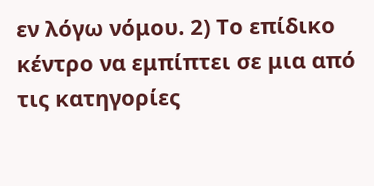εν λόγω νόμου. 2) Το επίδικο κέντρο να εμπίπτει σε μια από τις κατηγορίες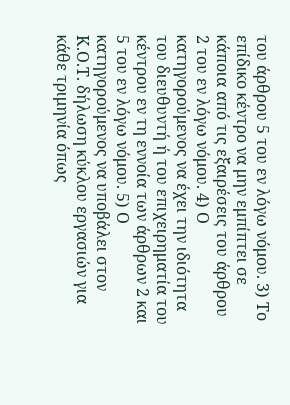του άρθρου 5 του εν λόγω νόμου. 3) Το επίδικο κέντρο να μην εμπίπτει σε κάποια από τις εξαιρέσεις του άρθρου 2 του εν λόγω νόμου. 4) Ο κατηγορούμενος να έχει την ιδιότητα του διευθυντή ή του επιχειρηματία του κέντρου εν τη εννοία των άρθρων 2 και 5 του εν λόγω νόμου. 5) Ο κατηγορούμενος να υποβάλει στον Κ.Ο.Τ. δήλωση κύκλου εργασιών για κάθε τριμηνία όπως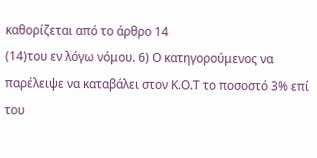καθορίζεται από το άρθρο 14
(14)του εν λόγω νόμου. 6) Ο κατηγορούμενος να παρέλειψε να καταβάλει στον Κ.Ο.Τ το ποσοστό 3% επί του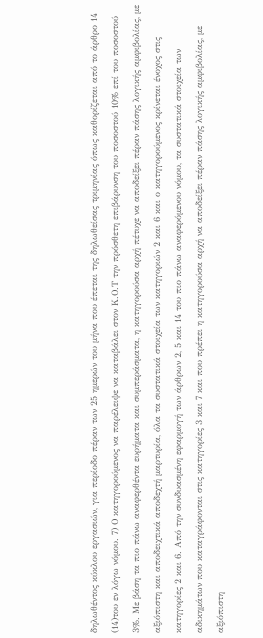δηλωθέντος κύκλου εργασιών, για περίοδο πέραν των 25 ημερών του μήνα που έπεται της δηλωθείσας τριμηνίας όπως καθορίζεται από το άρθρο 14
(14)του εν λόγω νόμου. 7) Ο κατηγορούμενος να παρέλειψε να καταβάλει στον Κ.Ο.Τ την πρόσθετη επιβάρυνση του ποσοστού 10% επί του ποσοστού 3%. Με βάση τα πιο πάνω αναφερθέντα ευρήματα και συμπεράσματα, η κατηγορούσα αρχή πέτυχε να αποδείξει πέραν πάσης λογικής αμφιβολίας, με αξιόπιστη και αποδειχτικά αποδεχτή μαρτυρία, όλα τα συστατικά στοιχεία των κατηγοριών 2 και 6 και ο κατηγορούμενος κρίνεται ένοχος στις κατηγορίες 2 και 6. Από την συνδυασμένη εφαρμογή των άρθρων 2, 5 και 14 του πιο πάνω αναφερόμενου νόμου, τα συστατικά στοιχεία των αδικημάτων που καταγράφονται στις κατηγορίες 3 και 7 και που πρέπει η κατηγορούσα αρχή να αποδείξει πέραν πάσης λογικής αμφιβολίας, με αξιόπιστη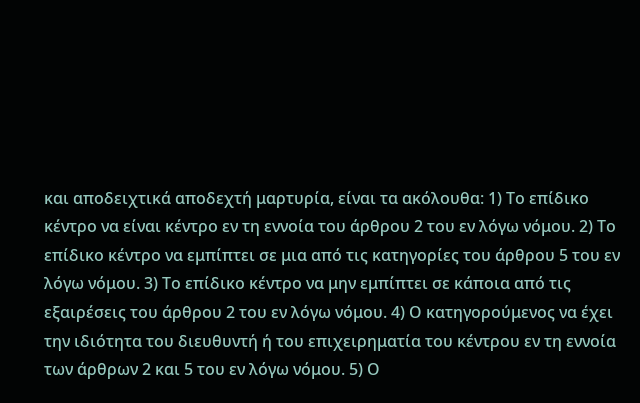και αποδειχτικά αποδεχτή μαρτυρία, είναι τα ακόλουθα: 1) Το επίδικο κέντρο να είναι κέντρο εν τη εννοία του άρθρου 2 του εν λόγω νόμου. 2) Το επίδικο κέντρο να εμπίπτει σε μια από τις κατηγορίες του άρθρου 5 του εν λόγω νόμου. 3) Το επίδικο κέντρο να μην εμπίπτει σε κάποια από τις εξαιρέσεις του άρθρου 2 του εν λόγω νόμου. 4) Ο κατηγορούμενος να έχει την ιδιότητα του διευθυντή ή του επιχειρηματία του κέντρου εν τη εννοία των άρθρων 2 και 5 του εν λόγω νόμου. 5) Ο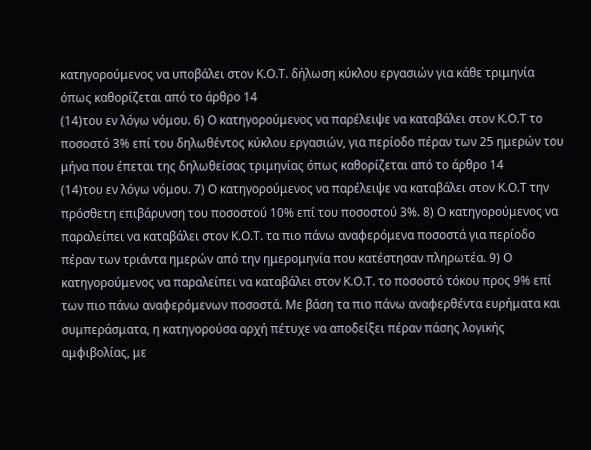κατηγορούμενος να υποβάλει στον Κ.Ο.Τ. δήλωση κύκλου εργασιών για κάθε τριμηνία όπως καθορίζεται από το άρθρο 14
(14)του εν λόγω νόμου. 6) Ο κατηγορούμενος να παρέλειψε να καταβάλει στον Κ.Ο.Τ το ποσοστό 3% επί του δηλωθέντος κύκλου εργασιών, για περίοδο πέραν των 25 ημερών του μήνα που έπεται της δηλωθείσας τριμηνίας όπως καθορίζεται από το άρθρο 14
(14)του εν λόγω νόμου. 7) Ο κατηγορούμενος να παρέλειψε να καταβάλει στον Κ.Ο.Τ την πρόσθετη επιβάρυνση του ποσοστού 10% επί του ποσοστού 3%. 8) Ο κατηγορούμενος να παραλείπει να καταβάλει στον Κ.Ο.Τ. τα πιο πάνω αναφερόμενα ποσοστά για περίοδο πέραν των τριάντα ημερών από την ημερομηνία που κατέστησαν πληρωτέα. 9) Ο κατηγορούμενος να παραλείπει να καταβάλει στον Κ.Ο.Τ. το ποσοστό τόκου προς 9% επί των πιο πάνω αναφερόμενων ποσοστά. Με βάση τα πιο πάνω αναφερθέντα ευρήματα και συμπεράσματα, η κατηγορούσα αρχή πέτυχε να αποδείξει πέραν πάσης λογικής αμφιβολίας, με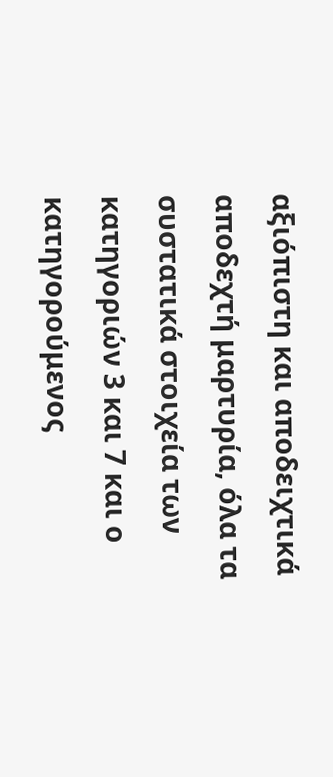αξιόπιστη και αποδειχτικά αποδεχτή μαρτυρία, όλα τα συστατικά στοιχεία των κατηγοριών 3 και 7 και ο κατηγορούμενος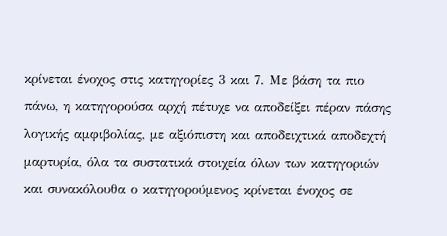κρίνεται ένοχος στις κατηγορίες 3 και 7. Με βάση τα πιο πάνω, η κατηγορούσα αρχή πέτυχε να αποδείξει πέραν πάσης λογικής αμφιβολίας, με αξιόπιστη και αποδειχτικά αποδεχτή μαρτυρία, όλα τα συστατικά στοιχεία όλων των κατηγοριών και συνακόλουθα ο κατηγορούμενος κρίνεται ένοχος σε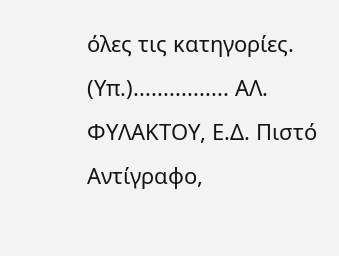όλες τις κατηγορίες. (Υπ.)................ ΑΛ. ΦΥΛΑΚΤΟΥ, Ε.Δ. Πιστό Αντίγραφο,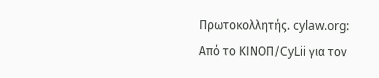Πρωτοκολλητής. cylaw.org: Από το ΚΙΝOΠ/CyLii για τον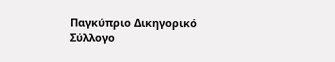Παγκύπριο Δικηγορικό Σύλλογο